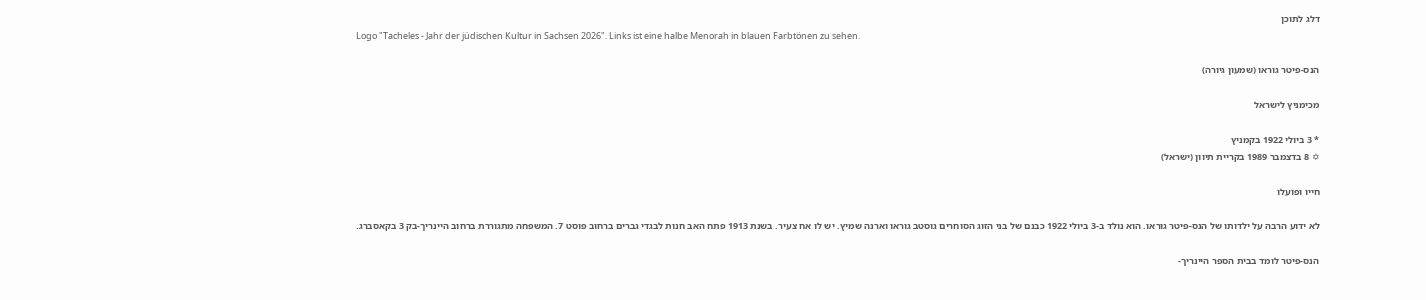דלג לתוכן
Logo "Tacheles - Jahr der jüdischen Kultur in Sachsen 2026". Links ist eine halbe Menorah in blauen Farbtönen zu sehen.

הנס-פיטר גוראו (שמעון גיורה)

מכימניץ לישראל

* 3 ביולי 1922 בקמניץ
✡ 8 בדצמבר 1989 בקריית תיוון (ישראל)

חייו ופועלו

לא ידוע הרבה על ילדותו של הנס-פיטר גוראו. הוא נולד ב-3 ביולי 1922 כבנם של בני הזוג הסוחרים גוסטב גוראו וארנה שמיץ. יש לו אח צעיר. בשנת 1913 פתח האב חנות לבגדי גברים ברחוב פוסט 7. המשפחה מתגוררת ברחוב היינריך-בק 3 בקאסברג.

הנס-פיטר לומד בבית הספר היינריך-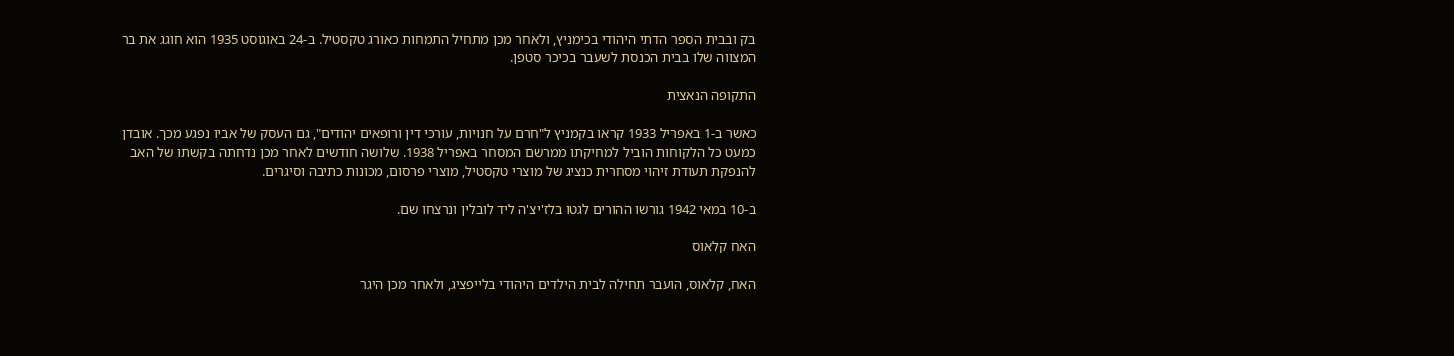בק ובבית הספר הדתי היהודי בכימניץ, ולאחר מכן מתחיל התמחות כאורג טקסטיל. ב-24 באוגוסט 1935 הוא חוגג את בר המצווה שלו בבית הכנסת לשעבר בכיכר סטפן.

התקופה הנאצית

כאשר ב-1 באפריל 1933 קראו בקמניץ ל"חרם על חנויות, עורכי דין ורופאים יהודים", גם העסק של אביו נפגע מכך. אובדן כמעט כל הלקוחות הוביל למחיקתו ממרשם המסחר באפריל 1938. שלושה חודשים לאחר מכן נדחתה בקשתו של האב להנפקת תעודת זיהוי מסחרית כנציג של מוצרי טקסטיל, מוצרי פרסום, מכונות כתיבה וסיגרים.

ב-10 במאי 1942 גורשו ההורים לגטו בלז'יצ'ה ליד לובלין ונרצחו שם.

האח קלאוס

האח, קלאוס, הועבר תחילה לבית הילדים היהודי בלייפציג, ולאחר מכן היגר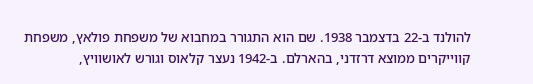להולנד ב-22 בדצמבר 1938. שם הוא התגורר במחבוא של משפחת פולאץ, משפחת קווייקרים ממוצא דרזדני, בהארלם. ב-1942 נעצר קלאוס וגורש לאושוויץ,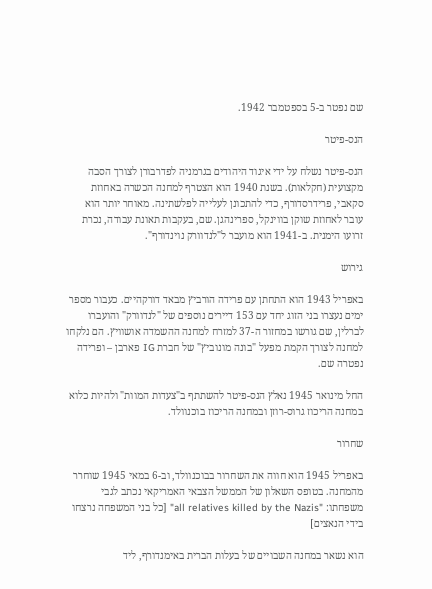שם נפטר ב-5 בספטמבר 1942.

הנס-פיטר

הנס-פיטר נשלח על ידי איגוד היהודים בגרמניה לפדרבורן לצורך הסבה מקצועית (חקלאות). בשנת 1940 הוא הצטרף למחנה הכשרה באחוזת סקאבי, פרידרסדורף, כדי להתכונן לעלייה לפלשתינה. מאוחר יותר הוא עובר לאחוזת שוקן בווינקל, ספרינהגן. שם, בעקבות תאונת עבודה, נכרת זרועו הימנית. ב-1941 הוא מועבר ל"לנדוורק נוינדורף".

גירוש

באפריל 1943 הוא התחתן עם פרידה הורביץ מבאד דורקהיים. כעבור מספר ימים נעצרו בני הזוג יחד עם 153 דיירים נוספים של "לנדוורק" והועברו לברלין, שם גורשו במחזור ה-37 למזרח למחנה ההשמדה אושוויץ. הם נלקחו למחנה לצורך הקמת מפעל "בונה מונוביץ" של חברת IG פארבן – ופרידה נפטרה שם.

החל מינואר 1945 נאלץ הנס-פיטר להשתתף ב"צעדות המוות" ולהיות כלוא במחנה הריכוז גרוס-רוזן ובמחנה הריכוז בוכנוולד.

שחרור

באפריל 1945 הוא חווה את השחרור בבוכנוולד, וב-6 במאי 1945 שוחרר מהמחנה. בטופס השאלון של הממשל הצבאי האמריקאי נכתב לגבי משפחתו: "all relatives killed by the Nazis" [כל בני המשפחה נרצחו בידי הנאצים]

הוא נשאר במחנה השבויים של בעלות הברית באימנדורף, ליד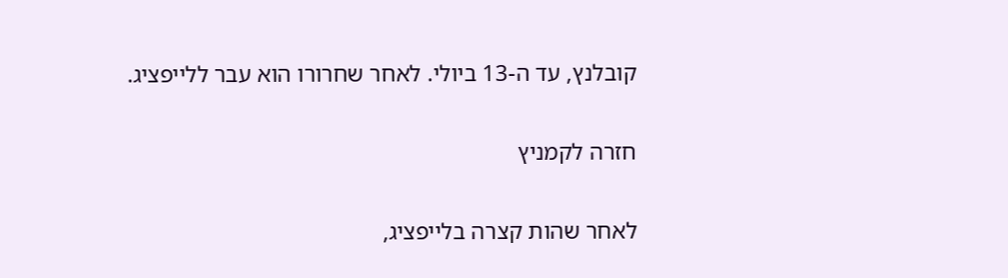קובלנץ, עד ה-13 ביולי. לאחר שחרורו הוא עבר ללייפציג.

חזרה לקמניץ

לאחר שהות קצרה בלייפציג,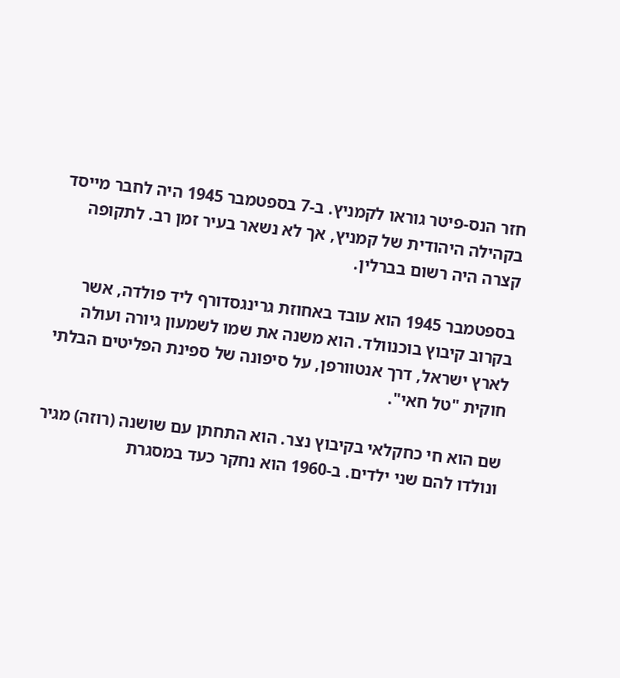חזר הנס-פיטר גוראו לקמניץ. ב-7 בספטמבר 1945 היה לחבר מייסד בקהילה היהודית של קמניץ, אך לא נשאר בעיר זמן רב. לתקופה קצרה היה רשום בברלין.

בספטמבר 1945 הוא עובד באחוזת גרינגסדורף ליד פולדה, אשר בקרוב קיבוץ בוכנוולד. הוא משנה את שמו לשמעון גיורה ועולה לארץ ישראל, דרך אנטוורפן, על סיפונה של ספינת הפליטים הבלתי חוקית "טל חאי".

שם הוא חי כחקלאי בקיבוץ נצר. הוא התחתן עם שושנה (רוזה) מגיר ונולדו להם שני ילדים. ב-1960 הוא נחקר כעד במסגרת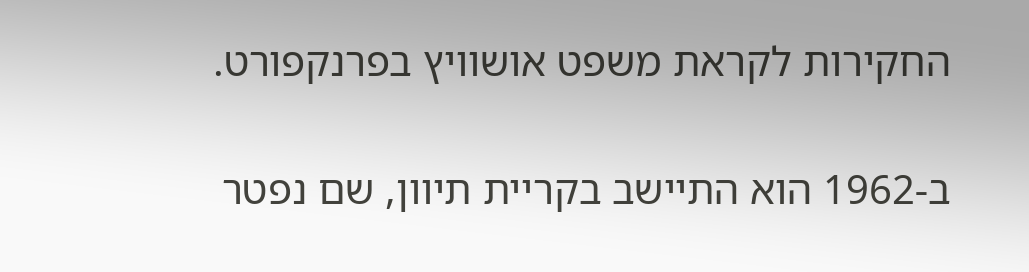החקירות לקראת משפט אושוויץ בפרנקפורט.

ב-1962 הוא התיישב בקריית תיוון, שם נפטר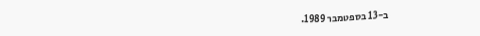ב-13 בספטמבר 1989.